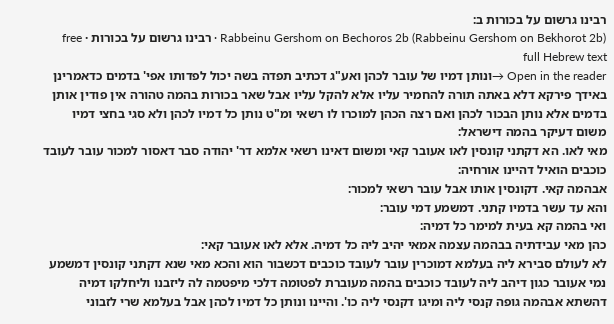רבינו גרשום על בכורות ב:
Rabbeinu Gershom on Bechoros 2b (Rabbeinu Gershom on Bekhorot 2b) · רבינו גרשום על בכורות · free full Hebrew text
Open in the reader →ונותן דמיו של עובר לכהן ואע"ג דכתיב תפדה בשה יכול לפדותו אפי' בדמים כדאמרינן באידך פירקא דלא באתה תורה להחמיר עליו אלא להקל עליו אבל שאר בכורות בהמה טהורה אין פודין אותן בדמים אלא נותן הבכור לכהן ואם רצה הכהן למוכרו לו רשאי ומ"ט נותן כל דמיו לכהן ולא סגי בחצי דמיו משום דעיקר בהמה דישראל:
מאי לאו. הא דקתני קונסין לאו אעובר קאי ומשום דאינו רשאי אלמא דר' יהודה סבר דאסור למכור עובר לעובד כוכבים הואיל דהיינו אורחיה:
אבהמה קאי. דקונסין אותו אבל עובר רשאי למכור:
והא עד עשר בדמיו קתני. דמשמע דמי עובר:
ואי בהמה קא בעית למימר כל דמיה:
כהן מאי עבידתיה בבהמה עצמה אמאי יהיב ליה כל דמיה. אלא לאו אעובר קאי:
לא לעולם סבירא ליה בעלמא דמוכרין עובר לעובד כוכבים דכשבור הוא והכא מאי שנא דקתני קונסין דמשמע נמי אעובר כגון דיהב ליה לעובד כוכבים בהמה מעוברת לפטומה דלכי מיפטמה לה ליזבנו וליחלקו דמיה דהשתא אבהמה גופה קנסי ליה ומיגו דקנסי ליה כו'. והיינו ונותן כל דמיו לכהן אבל בעלמא שרי לזבוני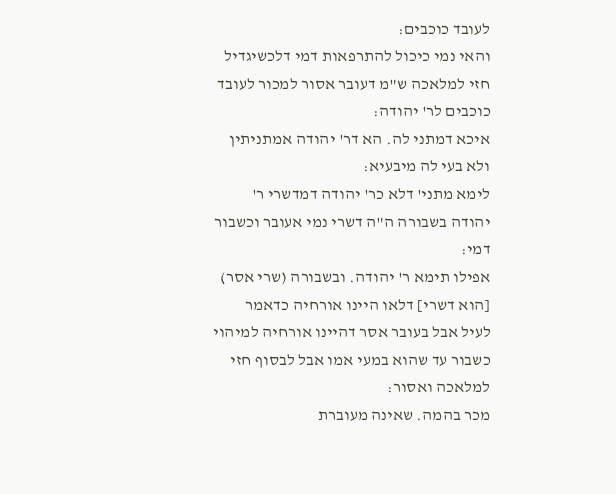לעובד כוכבים:
והאי נמי כיכול להתרפאות דמי דלכשיגדיל חזי למלאכה ש"מ דעובר אסור למכור לעובד כוכבים לר' יהודה:
איכא דמתני לה. הא דר' יהודה אמתניתין ולא בעי לה מיבעיא:
לימא מתני' דלא כר' יהודה דמדשרי ר' יהודה בשבורה ה"ה דשרי נמי אעובר וכשבור דמי:
אפילו תימא ר' יהודה. ובשבורה (שרי אסר) [הוא דשרי] דלאו היינו אורחיה כדאמר לעיל אבל בעובר אסר דהיינו אורחיה למיהוי כשבור עד שהוא במעי אמו אבל לבסוף חזי למלאכה ואסור:
מכר בהמה. שאינה מעוברת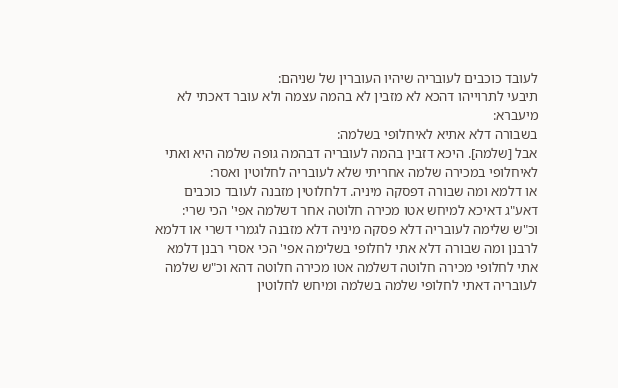לעובד כוכבים לעובריה שיהיו העוברין של שניהם:
תיבעי לתרוייהו דהכא לא מזבין לא בהמה עצמה ולא עובר דאכתי לא מיעברא:
בשבורה דלא אתיא לאיחלופי בשלמה:
אבל [שלמה]. היכא דזבין בהמה לעובריה דבהמה גופה שלמה היא ואתי לאיחלופי במכירה שלמה אחריתי שלא לעובריה לחלוטין ואסר:
או דלמא ומה שבורה דפסקה מיניה. דלחלוטין מזבנה לעובד כוכבים דאע"ג דאיכא למיחש אטו מכירה חלוטה אחר דשלמה אפי' הכי שרי:
וכ"ש שלימה לעובריה דלא פסקה מיניה דלא מזבנה לגמרי דשרי או דלמא לרבנן ומה שבורה דלא אתי לחלופי בשלימה אפי' הכי אסרי רבנן דלמא אתי לחלופי מכירה חלוטה דשלמה אטו מכירה חלוטה דהא וכ"ש שלמה לעובריה דאתי לחלופי שלמה בשלמה ומיחש לחלוטין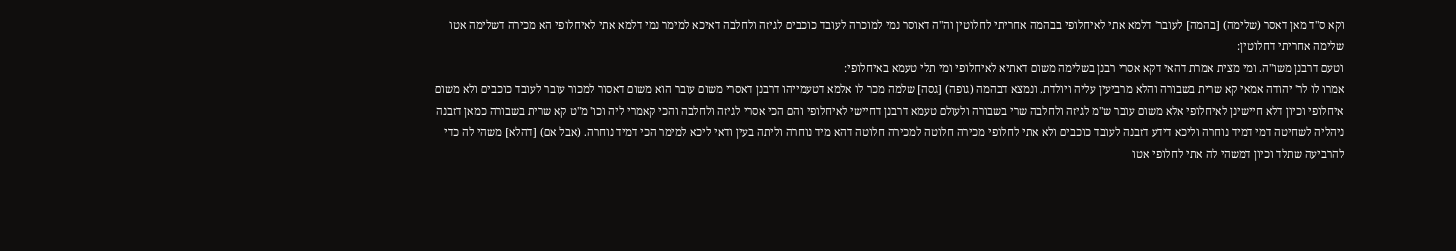וקא ס"ד מאן דאסר (שלימה) [בהמה] לעובר' דלמא אתי לאיחלופי בבהמה אחריתי לחלוטין וה"ה דאוסר נמי למוכרה לעובד כוכבים לגיזה ולחלבה דאיכא למימר נמי דלמא אתי לאיחלופי הא מכירה דשלימה אטו שלימה אחריתי דחלוטין:
וטעם דרבנן משו"ה. ומי מצית אמרת דהאי דקא אסרי רבנן בשלימה משום דאתיא לאיחלופי ומי תלי טעמא באיחלופי:
אמרו לו לר' יהודה אמאי קא שרית בשבורה והלא מרביעין עליה ויולדת. ונמצא דבהמה (גופה) [גסה] שלמה מכר לו אלמא דטעמייהו דרבנן דאסרי משום עובר הוא משום דאסור למכור עובר לעובד כוכבים ולא משום איחלופי וכיון דלא חיישינן לאיחלופי אלא משום עובר ש"מ לגיזה ולחלבה שרי בשבורה ולעולם טעמא דרבנן דחיישי לאיחלופי והם הכי אסרי לגיזה ולחלבה והכי קאמרי ליה וכו' מ"ט קא שרית בשבורה כמאן דזבנה ניהליה לשחיטה דמי דמיד נוחרה וליכא דידע דזבנה לעובד כוכבים ולא אתי לחלופי מכירה חלוטה למכירה חלוטה דהא מיד נוחרה וליתה בעין ודאי ליכא למימר הכי דמיד נוחרה. (אבל אם) [דהלא] משהי לה כדי להרביעה שתלד וכיון דמשהי לה אתי לחלופי אטו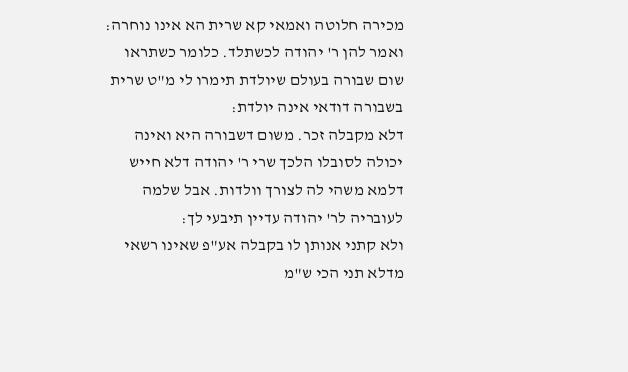מכירה חלוטה ואמאי קא שרית הא אינו נוחרה:
ואמר להן ר' יהודה לכשתלד. כלומר כשתראו שום שבורה בעולם שיולדת תימרו לי מ"ט שרית בשבורה דודאי אינה יולדת:
דלא מקבלה זכר. משום דשבורה היא ואינה יכולה לסובלו הלכך שרי ר' יהודה דלא חייש דלמא משהי לה לצורך וולדות. אבל שלמה לעובריה לר' יהודה עדיין תיבעי לך:
ולא קתני אנותן לו בקבלה אע"פ שאינו רשאי מדלא תני הכי ש"מ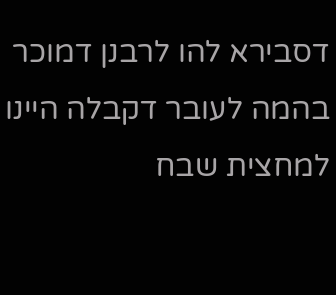דסבירא להו לרבנן דמוכר בהמה לעובר דקבלה היינו למחצית שבח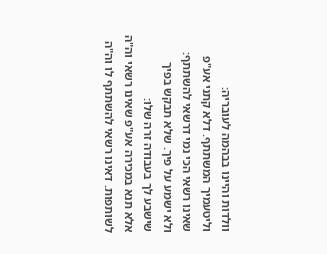וולדות והיינו בבהמה לעובריה:
וליטעמיך המשתתף. דלא קתני אע"פ שאינו רשאי הכי נמי דרשאי להשתתף:
ולא ישמע על פיך. שלא תבקש בפיך שישבע לך בעבודה זרה שלו:
אלא תנא במכירה אע"פ שאינו רשאי וה"ה לשותפות. דאינו רשאי להשתתף לו וה"ה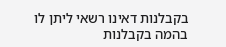בקבלנות דאינו רשאי ליתן לו בהמה בקבלנות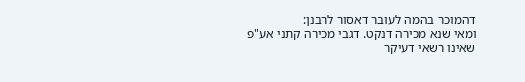דהמוכר בהמה לעובר דאסור לרבנן:
ומאי שנא מכירה דנקט. דגבי מכירה קתני אע"פ שאינו רשאי דעיקר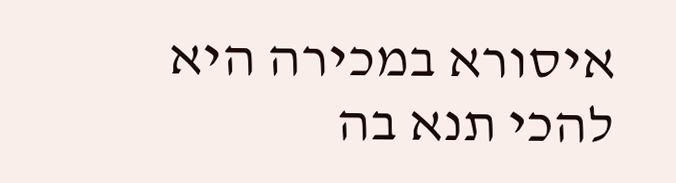איסורא במכירה היא להכי תנא בה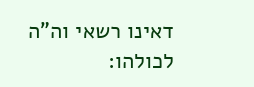דאינו רשאי וה"ה לכולהו: